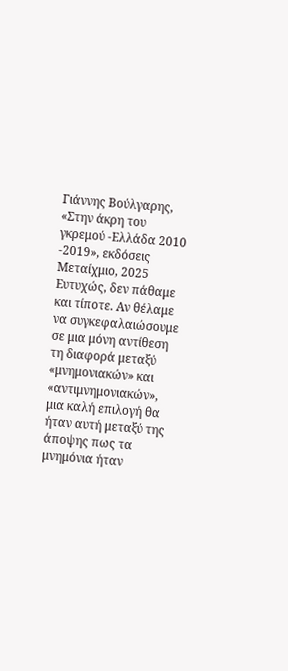Γιάννης Βούλγαρης, «Στην άκρη του γκρεμού -Ελλάδα 2010 -2019», εκδόσεις Μεταίχμιο, 2025
Ευτυχώς, δεν πάθαμε και τίποτε. Αν θέλαμε να συγκεφαλαιώσουμε σε μια μόνη αντίθεση τη διαφορά μεταξύ «μνημονιακών» και «αντιμνημονιακών», μια καλή επιλογή θα ήταν αυτή μεταξύ της άποψης πως τα μνημόνια ήταν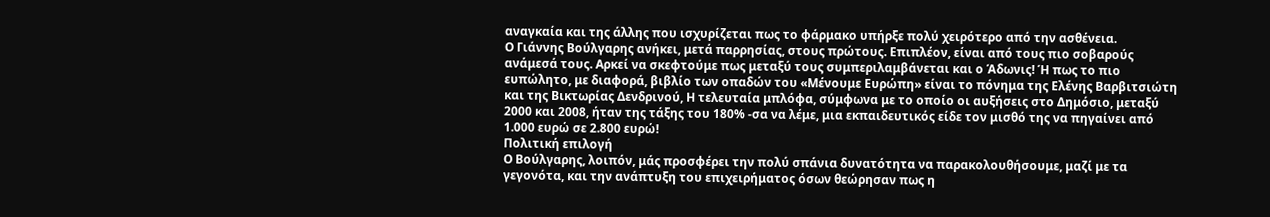αναγκαία και της άλλης που ισχυρίζεται πως το φάρμακο υπήρξε πολύ χειρότερο από την ασθένεια.
Ο Γιάννης Βούλγαρης ανήκει, μετά παρρησίας, στους πρώτους. Επιπλέον, είναι από τους πιο σοβαρούς ανάμεσά τους. Αρκεί να σκεφτούμε πως μεταξύ τους συμπεριλαμβάνεται και ο Άδωνις! Ή πως το πιο ευπώλητο, με διαφορά, βιβλίο των οπαδών του «Μένουμε Ευρώπη» είναι το πόνημα της Ελένης Βαρβιτσιώτη και της Βικτωρίας Δενδρινού, Η τελευταία μπλόφα, σύμφωνα με το οποίο οι αυξήσεις στο Δημόσιο, μεταξύ 2000 και 2008, ήταν της τάξης του 180% -σα να λέμε, μια εκπαιδευτικός είδε τον μισθό της να πηγαίνει από 1.000 ευρώ σε 2.800 ευρώ!
Πολιτική επιλογή
Ο Βούλγαρης, λοιπόν, μάς προσφέρει την πολύ σπάνια δυνατότητα να παρακολουθήσουμε, μαζί με τα γεγονότα, και την ανάπτυξη του επιχειρήματος όσων θεώρησαν πως η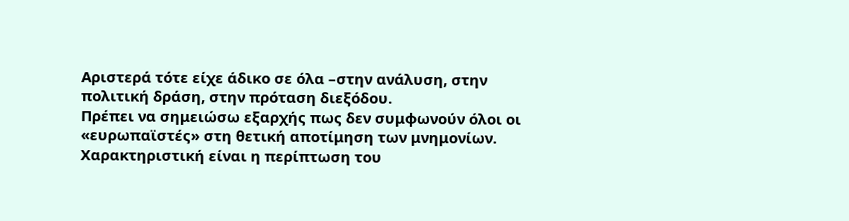Αριστερά τότε είχε άδικο σε όλα –στην ανάλυση, στην πολιτική δράση, στην πρόταση διεξόδου.
Πρέπει να σημειώσω εξαρχής πως δεν συμφωνούν όλοι οι «ευρωπαϊστές» στη θετική αποτίμηση των μνημονίων. Χαρακτηριστική είναι η περίπτωση του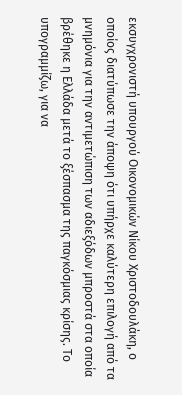εκσυγχρονιστή υπουργού Οικονομικών Νίκου Χριστοδουλάκη, ο οποίος διατύπωσε την άποψη ότι υπήρχε καλύτερη επιλογή από τα μνημόνια για την αντιμετώπιση των αδιεξόδων μπροστά στα οποία βρέθηκε η Ελλάδα μετά το ξέσπασμα της παγκόσμιας κρίσης. Το υπογραμμίζω, για να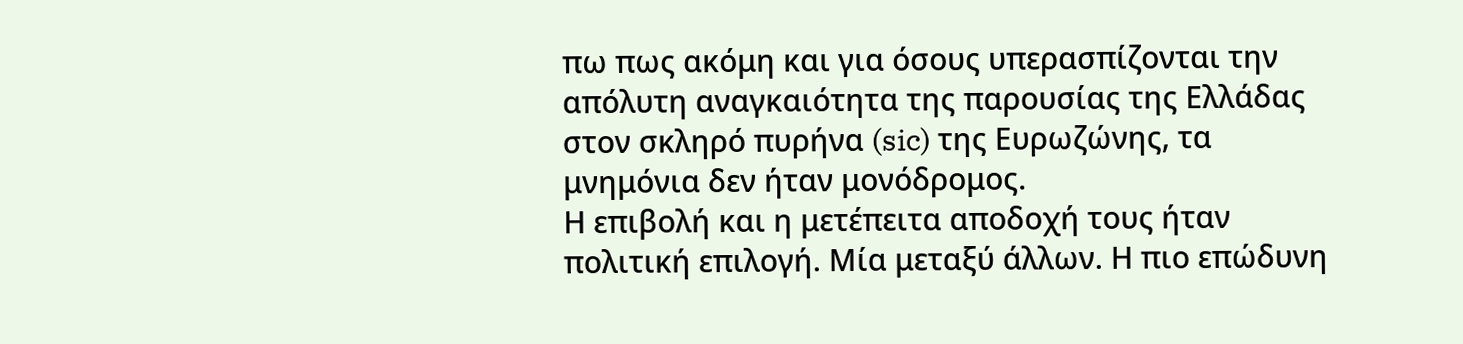πω πως ακόμη και για όσους υπερασπίζονται την απόλυτη αναγκαιότητα της παρουσίας της Ελλάδας στον σκληρό πυρήνα (sic) της Ευρωζώνης, τα μνημόνια δεν ήταν μονόδρομος.
Η επιβολή και η μετέπειτα αποδοχή τους ήταν πολιτική επιλογή. Μία μεταξύ άλλων. Η πιο επώδυνη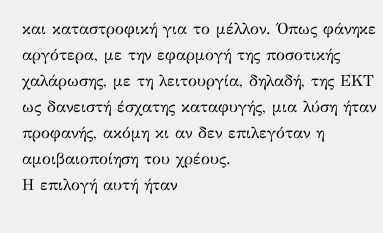και καταστροφική για το μέλλον. Όπως φάνηκε αργότερα, με την εφαρμογή της ποσοτικής χαλάρωσης, με τη λειτουργία, δηλαδή, της ΕΚΤ ως δανειστή έσχατης καταφυγής, μια λύση ήταν προφανής, ακόμη κι αν δεν επιλεγόταν η αμοιβαιοποίηση του χρέους.
Η επιλογή αυτή ήταν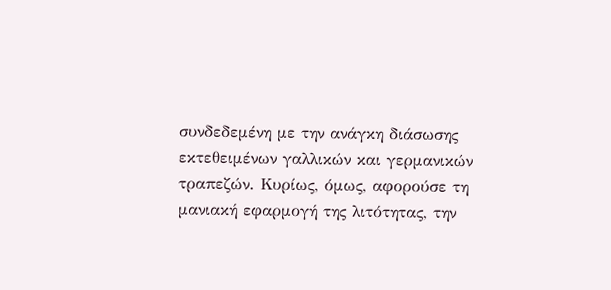συνδεδεμένη με την ανάγκη διάσωσης εκτεθειμένων γαλλικών και γερμανικών τραπεζών. Κυρίως, όμως, αφορούσε τη μανιακή εφαρμογή της λιτότητας, την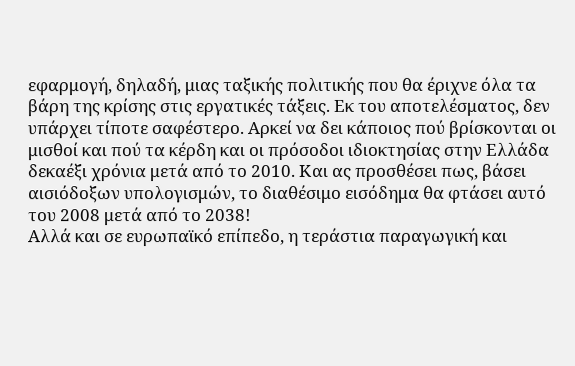εφαρμογή, δηλαδή, μιας ταξικής πολιτικής που θα έριχνε όλα τα βάρη της κρίσης στις εργατικές τάξεις. Εκ του αποτελέσματος, δεν υπάρχει τίποτε σαφέστερο. Αρκεί να δει κάποιος πού βρίσκονται οι μισθοί και πού τα κέρδη και οι πρόσοδοι ιδιοκτησίας στην Ελλάδα δεκαέξι χρόνια μετά από το 2010. Και ας προσθέσει πως, βάσει αισιόδοξων υπολογισμών, το διαθέσιμο εισόδημα θα φτάσει αυτό του 2008 μετά από το 2038!
Αλλά και σε ευρωπαϊκό επίπεδο, η τεράστια παραγωγική και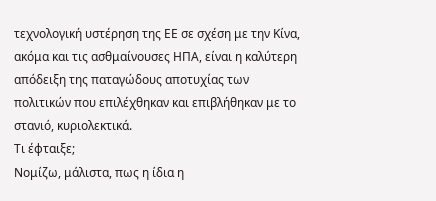τεχνολογική υστέρηση της ΕΕ σε σχέση με την Κίνα, ακόμα και τις ασθμαίνουσες ΗΠΑ, είναι η καλύτερη απόδειξη της παταγώδους αποτυχίας των πολιτικών που επιλέχθηκαν και επιβλήθηκαν με το στανιό, κυριολεκτικά.
Τι έφταιξε;
Νομίζω, μάλιστα, πως η ίδια η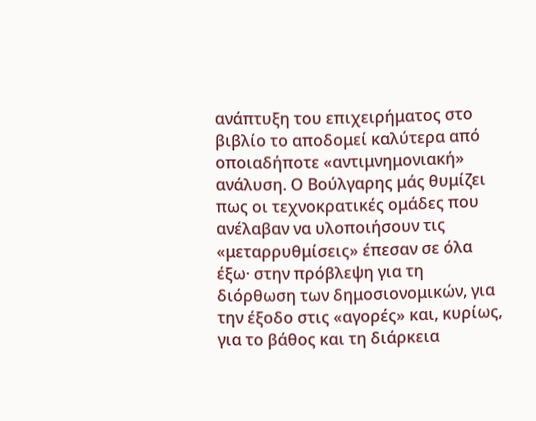ανάπτυξη του επιχειρήματος στο βιβλίο το αποδομεί καλύτερα από οποιαδήποτε «αντιμνημονιακή» ανάλυση. Ο Βούλγαρης μάς θυμίζει πως οι τεχνοκρατικές ομάδες που ανέλαβαν να υλοποιήσουν τις «μεταρρυθμίσεις» έπεσαν σε όλα έξω· στην πρόβλεψη για τη διόρθωση των δημοσιονομικών, για την έξοδο στις «αγορές» και, κυρίως, για το βάθος και τη διάρκεια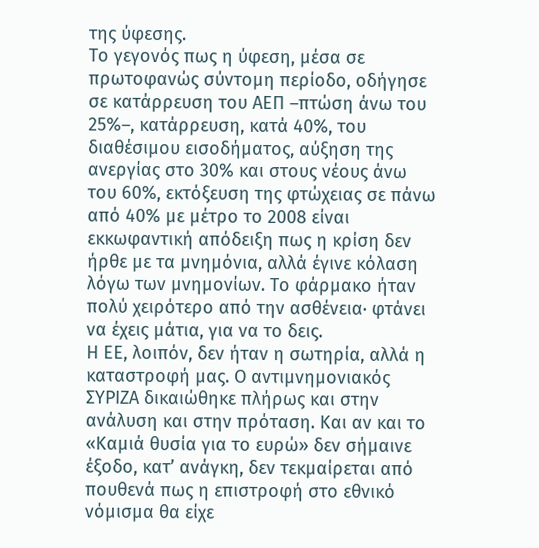της ύφεσης.
Το γεγονός πως η ύφεση, μέσα σε πρωτοφανώς σύντομη περίοδο, οδήγησε σε κατάρρευση του ΑΕΠ –πτώση άνω του 25%–, κατάρρευση, κατά 40%, του διαθέσιμου εισοδήματος, αύξηση της ανεργίας στο 30% και στους νέους άνω του 60%, εκτόξευση της φτώχειας σε πάνω από 40% με μέτρο το 2008 είναι εκκωφαντική απόδειξη πως η κρίση δεν ήρθε με τα μνημόνια, αλλά έγινε κόλαση λόγω των μνημονίων. Το φάρμακο ήταν πολύ χειρότερο από την ασθένεια· φτάνει να έχεις μάτια, για να το δεις.
Η ΕΕ, λοιπόν, δεν ήταν η σωτηρία, αλλά η καταστροφή μας. Ο αντιμνημονιακός ΣΥΡΙΖΑ δικαιώθηκε πλήρως και στην ανάλυση και στην πρόταση. Και αν και το «Καμιά θυσία για το ευρώ» δεν σήμαινε έξοδο, κατ’ ανάγκη, δεν τεκμαίρεται από πουθενά πως η επιστροφή στο εθνικό νόμισμα θα είχε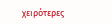χειρότερες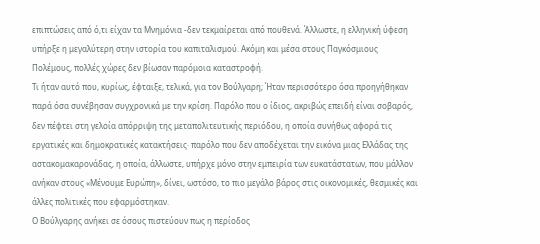επιπτώσεις από ό,τι είχαν τα Μνημόνια -δεν τεκμαίρεται από πουθενά. Άλλωστε, η ελληνική ύφεση υπήρξε η μεγαλύτερη στην ιστορία του καπιταλισμού. Ακόμη και μέσα στους Παγκόσμιους Πολέμους, πολλές χώρες δεν βίωσαν παρόμοια καταστροφή.
Τι ήταν αυτό που, κυρίως, έφταιξε, τελικά, για τον Βούλγαρη; Ήταν περισσότερο όσα προηγήθηκαν παρά όσα συνέβησαν συγχρονικά με την κρίση. Παρόλο που ο ίδιος, ακριβώς επειδή είναι σοβαρός, δεν πέφτει στη γελοία απόρριψη της μεταπολιτευτικής περιόδου, η οποία συνήθως αφορά τις εργατικές και δημοκρατικές κατακτήσεις· παρόλο που δεν αποδέχεται την εικόνα μιας Ελλάδας της αστακομακαρονάδας, η οποία, άλλωστε, υπήρχε μόνο στην εμπειρία των ευκατάστατων, που μάλλον ανήκαν στους «Μένουμε Ευρώπη», δίνει, ωστόσο, το πιο μεγάλο βάρος στις οικονομικές, θεσμικές και άλλες πολιτικές που εφαρμόστηκαν.
Ο Βούλγαρης ανήκει σε όσους πιστεύουν πως η περίοδος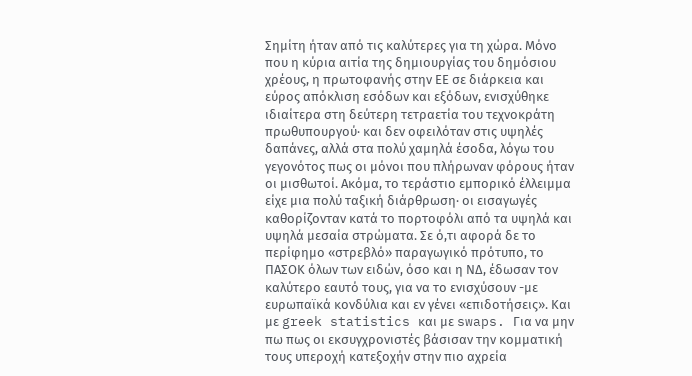Σημίτη ήταν από τις καλύτερες για τη χώρα. Μόνο που η κύρια αιτία της δημιουργίας του δημόσιου χρέους, η πρωτοφανής στην ΕΕ σε διάρκεια και εύρος απόκλιση εσόδων και εξόδων, ενισχύθηκε ιδιαίτερα στη δεύτερη τετραετία του τεχνοκράτη πρωθυπουργού· και δεν οφειλόταν στις υψηλές δαπάνες, αλλά στα πολύ χαμηλά έσοδα, λόγω του γεγονότος πως οι μόνοι που πλήρωναν φόρους ήταν οι μισθωτοί. Ακόμα, το τεράστιο εμπορικό έλλειμμα είχε μια πολύ ταξική διάρθρωση· οι εισαγωγές καθορίζονταν κατά το πορτοφόλι από τα υψηλά και υψηλά μεσαία στρώματα. Σε ό,τι αφορά δε το περίφημο «στρεβλό» παραγωγικό πρότυπο, το ΠΑΣΟΚ όλων των ειδών, όσο και η ΝΔ, έδωσαν τον καλύτερο εαυτό τους, για να το ενισχύσουν -με ευρωπαϊκά κονδύλια και εν γένει «επιδοτήσεις». Και με greek statistics και με swaps. Για να μην πω πως οι εκσυγχρονιστές βάσισαν την κομματική τους υπεροχή κατεξοχήν στην πιο αχρεία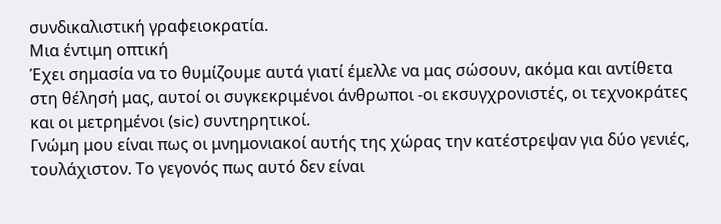συνδικαλιστική γραφειοκρατία.
Μια έντιμη οπτική
Έχει σημασία να το θυμίζουμε αυτά γιατί έμελλε να μας σώσουν, ακόμα και αντίθετα στη θέλησή μας, αυτοί οι συγκεκριμένοι άνθρωποι -οι εκσυγχρονιστές, οι τεχνοκράτες και οι μετρημένοι (sic) συντηρητικοί.
Γνώμη μου είναι πως οι μνημονιακοί αυτής της χώρας την κατέστρεψαν για δύο γενιές, τουλάχιστον. Το γεγονός πως αυτό δεν είναι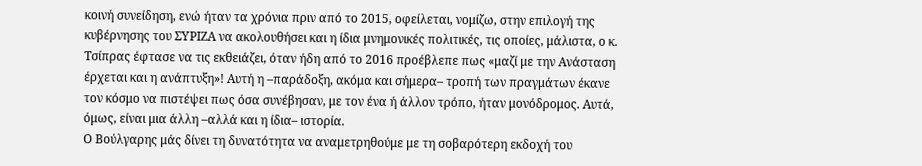κοινή συνείδηση, ενώ ήταν τα χρόνια πριν από το 2015, οφείλεται, νομίζω, στην επιλογή της κυβέρνησης του ΣΥΡΙΖΑ να ακολουθήσει και η ίδια μνημονικές πολιτικές, τις οποίες, μάλιστα, ο κ. Τσίπρας έφτασε να τις εκθειάζει, όταν ήδη από το 2016 προέβλεπε πως «μαζί με την Ανάσταση έρχεται και η ανάπτυξη»! Αυτή η –παράδοξη, ακόμα και σήμερα– τροπή των πραγμάτων έκανε τον κόσμο να πιστέψει πως όσα συνέβησαν, με τον ένα ή άλλον τρόπο, ήταν μονόδρομος. Αυτά, όμως, είναι μια άλλη –αλλά και η ίδια– ιστορία.
Ο Βούλγαρης μάς δίνει τη δυνατότητα να αναμετρηθούμε με τη σοβαρότερη εκδοχή του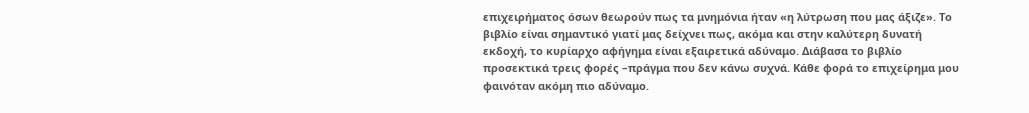επιχειρήματος όσων θεωρούν πως τα μνημόνια ήταν «η λύτρωση που μας άξιζε». Το βιβλίο είναι σημαντικό γιατί μας δείχνει πως, ακόμα και στην καλύτερη δυνατή εκδοχή, το κυρίαρχο αφήγημα είναι εξαιρετικά αδύναμο. Διάβασα το βιβλίο προσεκτικά τρεις φορές –πράγμα που δεν κάνω συχνά. Κάθε φορά το επιχείρημα μου φαινόταν ακόμη πιο αδύναμο.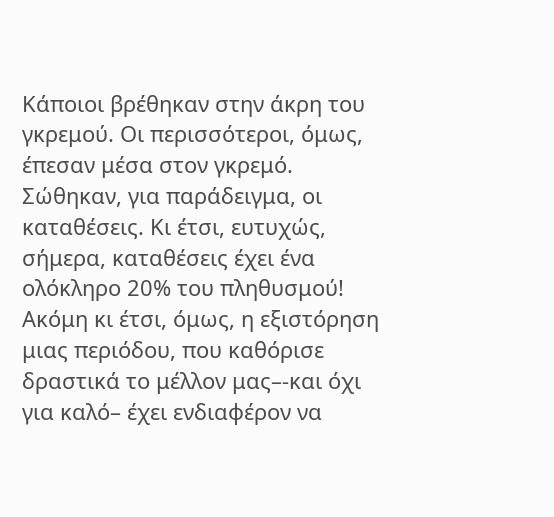Κάποιοι βρέθηκαν στην άκρη του γκρεμού. Οι περισσότεροι, όμως, έπεσαν μέσα στον γκρεμό. Σώθηκαν, για παράδειγμα, οι καταθέσεις. Κι έτσι, ευτυχώς, σήμερα, καταθέσεις έχει ένα ολόκληρο 20% του πληθυσμού!
Ακόμη κι έτσι, όμως, η εξιστόρηση μιας περιόδου, που καθόρισε δραστικά το μέλλον μας–-και όχι για καλό– έχει ενδιαφέρον να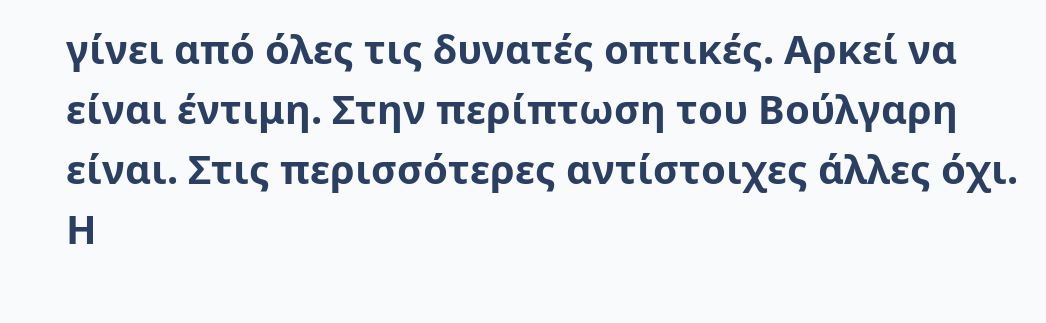γίνει από όλες τις δυνατές οπτικές. Αρκεί να είναι έντιμη. Στην περίπτωση του Βούλγαρη είναι. Στις περισσότερες αντίστοιχες άλλες όχι. Η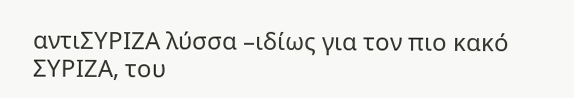αντιΣΥΡΙΖΑ λύσσα –ιδίως για τον πιο κακό ΣΥΡΙΖΑ, του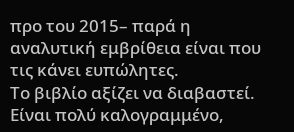προ του 2015– παρά η αναλυτική εμβρίθεια είναι που τις κάνει ευπώλητες.
Το βιβλίο αξίζει να διαβαστεί. Είναι πολύ καλογραμμένο,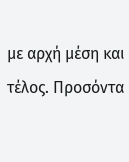με αρχή μέση και τέλος. Προσόντα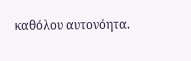καθόλου αυτονόητα.